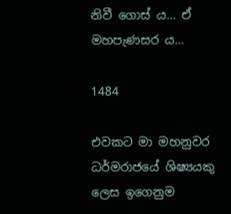නිවී ගොස් ය… ඒ මහපැණසර ය…

1484

එවකට මා මහනුවර ධර්මරාජයේ ශිෂ්‍යයකු ලෙස ඉගෙනුම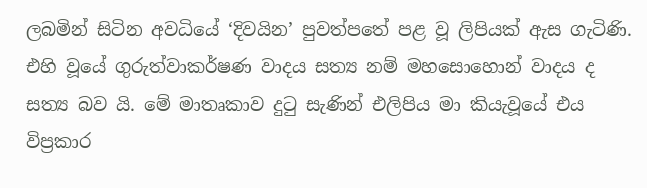ලබමින් සිටින අවධියේ ‘දිවයින’ පුවත්පතේ පළ වූ ලිපියක් ඇස ගැටිණි. එහි වූයේ ගුරුත්වාකර්ෂණ වාදය සත්‍ය නම් මහසොහොන් වාදය ද සත්‍ය බව යි. මේ මාතෘකාව දුටු සැණින් එලිපිය මා කියැවූයේ එය විප්‍රකාර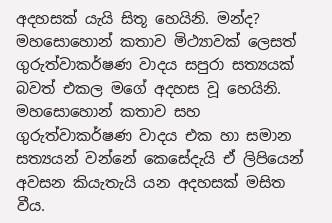අදහසක් යැයි සිතූ හෙයිනි. මන්ද? මහසොහොන් කතාව මිථ්‍යාවක් ලෙසත් ගුරුත්වාකර්ෂණ වාදය සපුරා සත්‍යයක් බවත් එකල මගේ අදහස වූ හෙයිනි. මහසොහොන් කතාව සහ ගුරුත්වාකර්ෂණ වාදය එක හා සමාන සත්‍යයන් වන්නේ කෙසේදැයි ඒ ලිපියෙන් අවසන කියැතැයි යන අදහසක් මසිත වීය.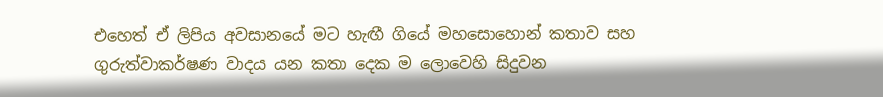එහෙත් ඒ ලිපිය අවසානයේ මට හැඟී ගියේ මහසොහොන් කතාව සහ ගුරුත්වාකර්ෂණ වාදය යන කතා දෙක ම ලොවෙහි සිදුවන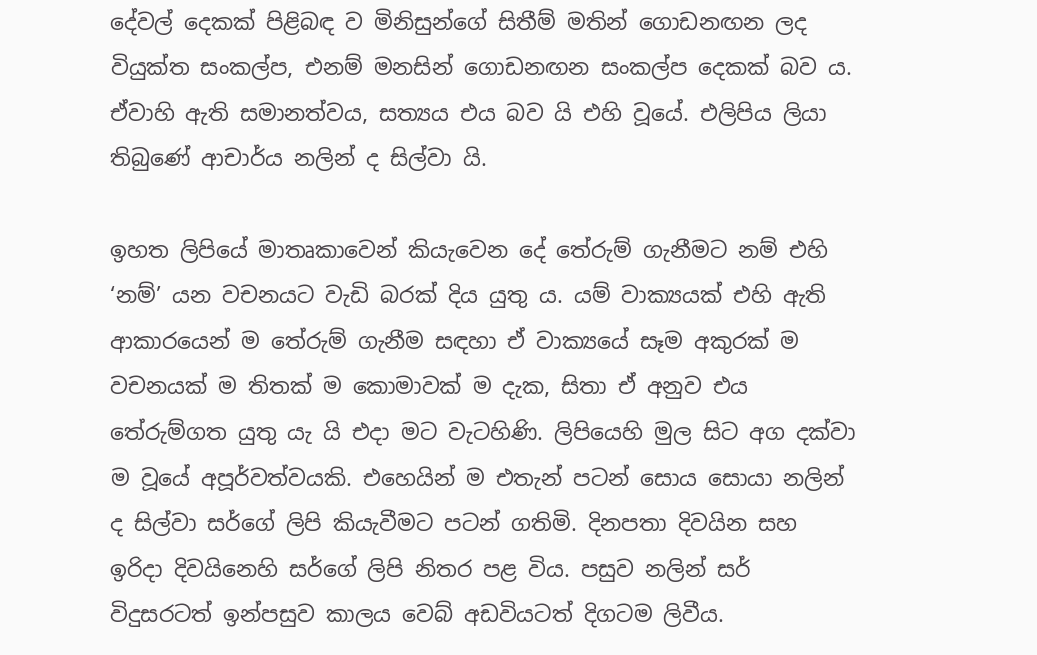දේවල් දෙකක් පිළිබඳ ව මිනිසුන්ගේ සිතීම් මතින් ගොඩනඟන ලද වියුක්ත සංකල්ප, එනම් මනසින් ගොඩනඟන සංකල්ප දෙකක් බව ය. ඒවාහි ඇති සමානත්වය, සත්‍යය එය බව යි එහි වූයේ. එලිපිය ලියා තිබුණේ ආචාර්ය නලින් ද සිල්වා යි.

ඉහත ලිපියේ මාතෘකාවෙන් කියැවෙන දේ තේරුම් ගැනීමට නම් එහි ‘නම්’ යන වචනයට වැඩි බරක් දිය යුතු ය. යම් වාක්‍යයක් එහි ඇති ආකාරයෙන් ම තේරුම් ගැනීම සඳහා ඒ වාක්‍යයේ සෑම අකුරක් ම වචනයක් ම තිතක් ම කොමාවක් ම දැක, සිතා ඒ අනුව එය තේරුම්ගත යුතු යැ යි එදා මට වැටහිණි. ලිපියෙහි මුල සිට අග දක්වා ම වූයේ අපූර්වත්වයකි. එහෙයින් ම එතැන් පටන් සොය සොයා නලින් ද සිල්වා සර්ගේ ලිපි කියැවීමට පටන් ගතිමි. දිනපතා දිවයින සහ ඉරිදා දිවයිනෙහි සර්ගේ ලිපි නිතර පළ විය. පසුව නලින් සර් විදුසරටත් ඉන්පසුව කාලය වෙබ් අඩවියටත් දිගටම ලිවීය.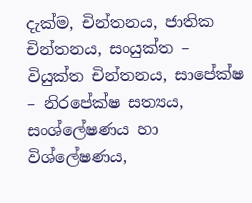දැක්ම, චින්තනය, ජාතික චින්තනය, සංයුක්ත – වියුක්ත චින්තනය, සාපේක්ෂ – නිරපේක්ෂ සත්‍යය, සංශ්ලේෂණය හා විශ්ලේෂණය,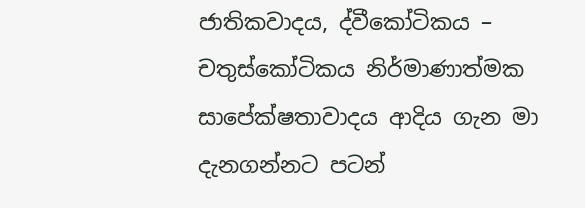ජාතිකවාදය, ද්වීකෝටිකය – චතුස්කෝටිකය නිර්මාණාත්මක සාපේක්ෂතාවාදය ආදිය ගැන මා දැනගන්නට පටන්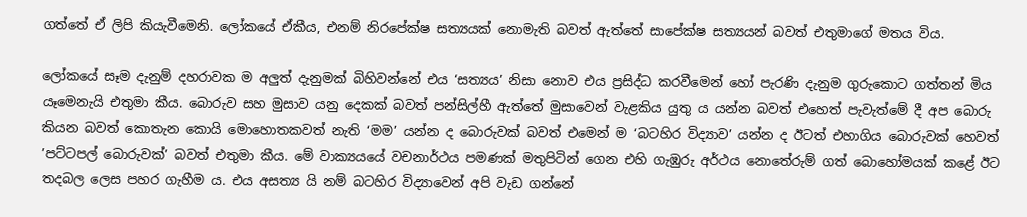ගත්තේ ඒ ලිපි කියැවීමෙනි. ලෝකයේ ඒකීය, එනම් නිරපේක්ෂ සත්‍යයක් නොමැති බවත් ඇත්තේ සාපේක්ෂ සත්‍යයන් බවත් එතුමාගේ මතය විය.

ලෝකයේ සෑම දැනුම් දහරාවක ම අලුත් දැනුමක් බිහිවන්නේ එය ‘සත්‍යය’ නිසා නොව එය ප්‍රසිද්ධ කරවීමෙන් හෝ පැරණි දැනුම ගුරුකොට ගත්තන් මිය යෑමෙනැයි එතුමා කීය. බොරුව සහ මුසාව යනු දෙකක් බවත් පන්සිල්හී ඇත්තේ මුසාවෙන් වැළකිය යුතු ය යන්න බවත් එහෙත් පැවැත්මේ දී අප බොරු කියන බවත් කොතැන කොයි මොහොතකවත් නැති ‘මම’ යන්න ද බොරුවක් බවත් එමෙන් ම ‘බටහිර විද්‍යාව’ යන්න ද ඊටත් එහාගිය බොරුවක් හෙවත් ’පට්ටපල් බොරුවක්’ බවත් එතුමා කීය. මේ වාක්‍යයයේ වචනාර්ථය පමණක් මතුපිටින් ගෙන එහි ගැඹුරු අර්ථය නොතේරුම් ගත් බොහෝමයක් කළේ ඊට තදබල ලෙස පහර ගැහීම ය. එය අසත්‍ය යි නම් බටහිර විද්‍යාවෙන් අපි වැඩ ගන්නේ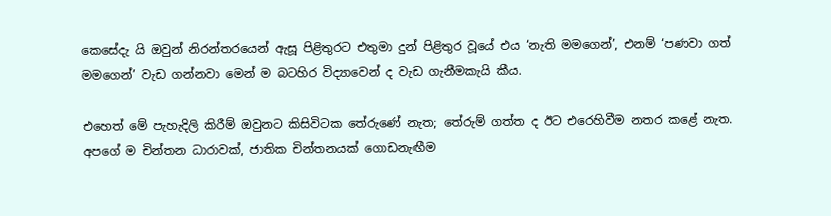කෙසේදැ යි ඔවුන් නිරන්තරයෙන් ඇසූ පිළිතුරට එතුමා දුන් පිළිතුර වූයේ එය ‘නැති මමගෙන්’, එනම් ‘පණවා ගත් මමගෙන්’ වැඩ ගන්නවා මෙන් ම බටහිර විද්‍යාවෙන් ද වැඩ ගැනීමකැයි කීය.

එහෙත් මේ පැහැදිලි කිරීම් ඔවුනට කිසිවිටක තේරුණේ නැත; තේරුම් ගත්ත ද ඊට එරෙහිවීම නතර කළේ නැත. අපගේ ම චින්තන ධාරාවක්, ජාතික චින්තනයක් ගොඩනැඟීම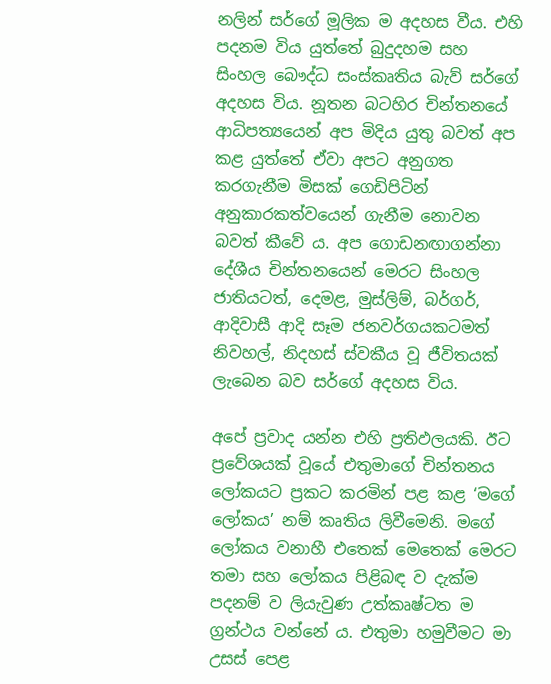නලින් සර්ගේ මූලික ම අදහස වීය. එහි පදනම විය යුත්තේ බුදුදහම සහ සිංහල බෞද්ධ සංස්කෘතිය බැව් සර්ගේ අදහස විය. නූතන බටහිර චින්තනයේ ආධිපත්‍යයෙන් අප මිදිය යුතු බවත් අප කළ යුත්තේ ඒවා අපට අනුගත කරගැනීම මිසක් ගෙඩිපිටින් අනුකාරකත්වයෙන් ගැනීම නොවන බවත් කීවේ ය. අප ගොඩනඟාගන්නා දේශීය චින්තනයෙන් මෙරට සිංහල ජාතියටත්, දෙමළ, මුස්ලිම්, බර්ගර්, ආදිවාසී ආදි සෑම ජනවර්ගයකටමත් නිවහල්, නිදහස් ස්වකීය වූ ජීවිතයක් ලැබෙන බව සර්ගේ අදහස විය.

අපේ ප්‍රවාද යන්න එහි ප්‍රතිඵලයකි. ඊට ප්‍රවේශයක් වූයේ එතුමාගේ චින්තනය ලෝකයට ප්‍රකට කරමින් පළ කළ ‘මගේ ලෝකය’ නම් කෘතිය ලිවීමෙනි. මගේ ලෝකය වනාහී එතෙක් මෙතෙක් මෙරට තමා සහ ලෝකය පිළිබඳ ව දැක්ම පදනම් ව ලියැවුණ උත්කෘෂ්ටත ම ග්‍රන්ථය වන්නේ ය. එතුමා හමුවීමට මා උසස් පෙළ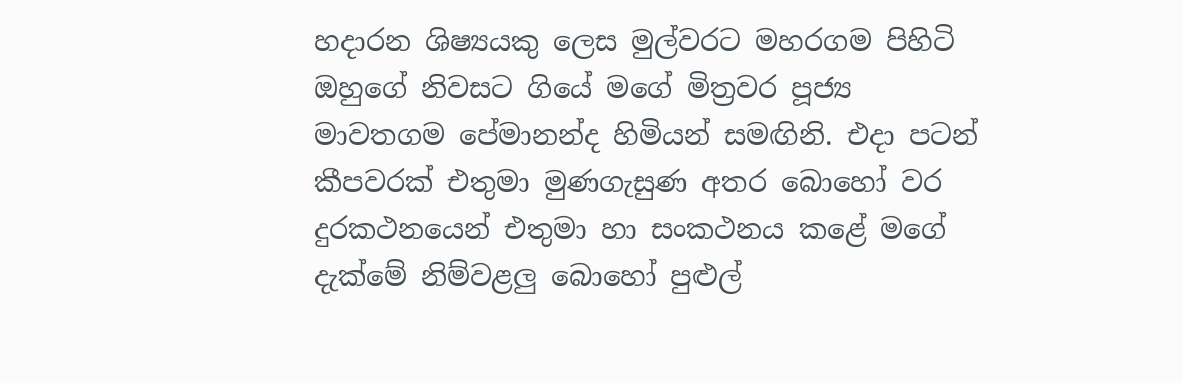හදාරන ශිෂ්‍යයකු ලෙස මුල්වරට මහරගම පිහිටි ඔහුගේ නිවසට ගියේ මගේ මිත්‍රවර පූජ්‍ය මාවතගම පේමානන්ද හිමියන් සමඟිනි. එදා පටන් කීපවරක් එතුමා මුණගැසුණ අතර බොහෝ වර දුරකථනයෙන් එතුමා හා සංකථනය කළේ මගේ දැක්මේ නිම්වළලු බොහෝ පුළුල්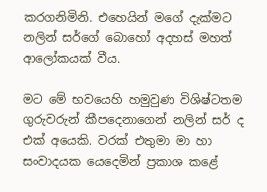කරගනිමිනි. එහෙයින් මගේ දැක්මට නලින් සර්ගේ බොහෝ අදහස් මහත් ආලෝකයක් වීය.

මට මේ භවයෙහි හමුවුණ විශිෂ්ටතම ගුරුවරුන් කීපදෙනාගෙන් නලින් සර් ද එක් අයෙකි. වරක් එතුමා මා හා සංවාදයක යෙදෙමින් ප්‍රකාශ කළේ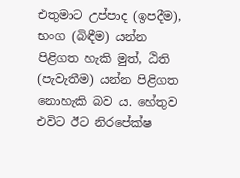එතුමාට උප්පාද (ඉපදීම), භංග (බිඳීම) යන්න පිළිගත හැකි මුත්, ඨිති (පැවැතීම) යන්න පිළිගත නොහැකි බව ය. හේතුව එවිට ඊට නිරපේක්ෂ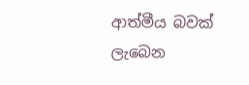ආත්මීය බවක් ලැබෙන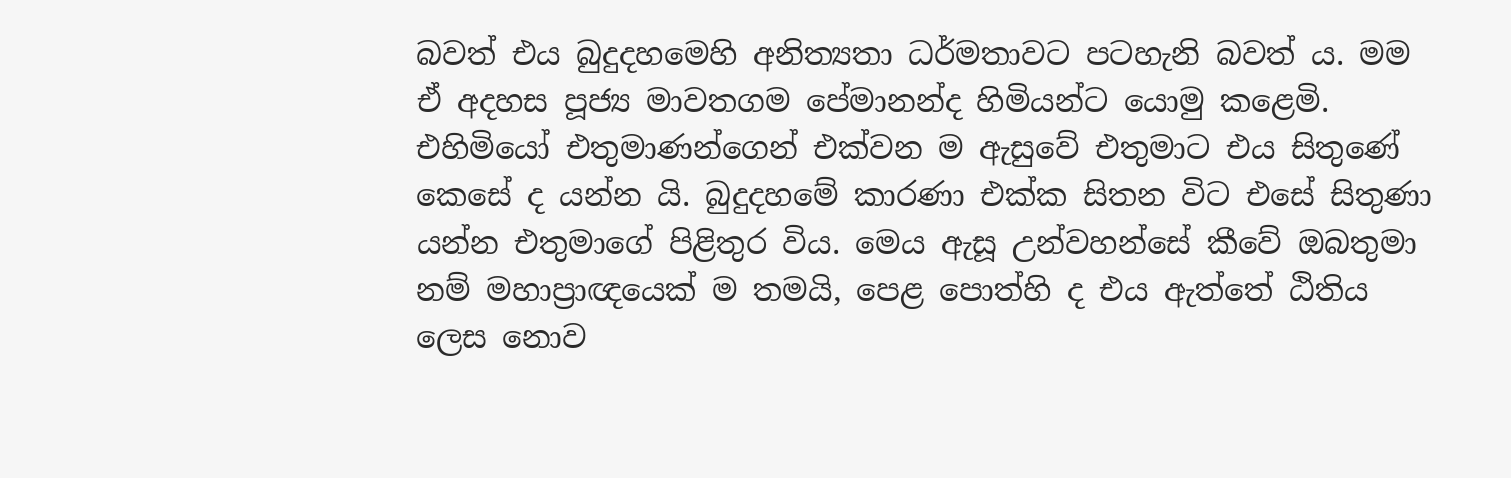බවත් එය බුදුදහමෙහි අනිත්‍යතා ධර්මතාවට පටහැනි බවත් ය. මම ඒ අදහස පූජ්‍ය මාවතගම පේමානන්ද හිමියන්ට යොමු කළෙමි. එහිමියෝ එතුමාණන්ගෙන් එක්වන ම ඇසුවේ එතුමාට එය සිතුණේ කෙසේ ද යන්න යි. බුදුදහමේ කාරණා එක්ක සිතන විට එසේ සිතුණා යන්න එතුමාගේ පිළිතුර විය. මෙය ඇසූ උන්වහන්සේ කීවේ ඔබතුමා නම් මහාප්‍රාඥයෙක් ම තමයි, පෙළ පොත්හි ද එය ඇත්තේ ඨිතිය ලෙස නොව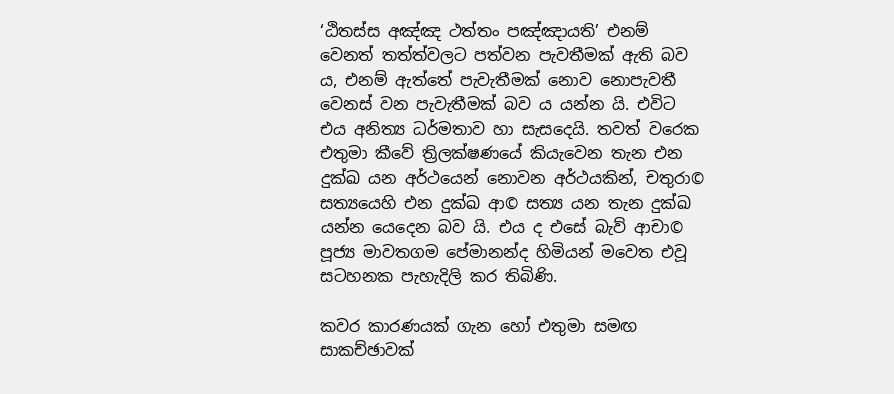‘ඨිතස්ස අඤ්ඤ ථත්තං පඤ්ඤායති’ එනම් වෙනත් තත්ත්වලට පත්වන පැවතීමක් ඇති බව ය, එනම් ඇත්තේ පැවැතීමක් නොව නොපැවතී වෙනස් වන පැවැතීමක් බව ය යන්න යි. එවිට එය අනිත්‍ය ධර්මතාව හා සැසදෙයි. තවත් වරෙක එතුමා කීවේ ත්‍රිලක්ෂණයේ කියැවෙන තැන එන දුක්ඛ යන අර්ථයෙන් නොවන අර්ථයකින්, චතුරා© සත්‍යයෙහි එන දුක්ඛ ආ© සත්‍ය යන තැන දුක්ඛ යන්න යෙදෙන බව යි. එය ද එසේ බැව් ආචා© පූජ්‍ය මාවතගම පේමානන්ද හිමියන් මවෙත එවූ සටහනක පැහැදිලි කර තිබිණි.

කවර කාරණයක් ගැන හෝ එතුමා සමඟ සාකච්ඡාවක්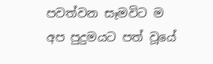පවත්වන සෑමවිට ම අප පුදුමයට පත් වූයේ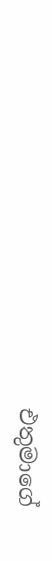එතුමාගේ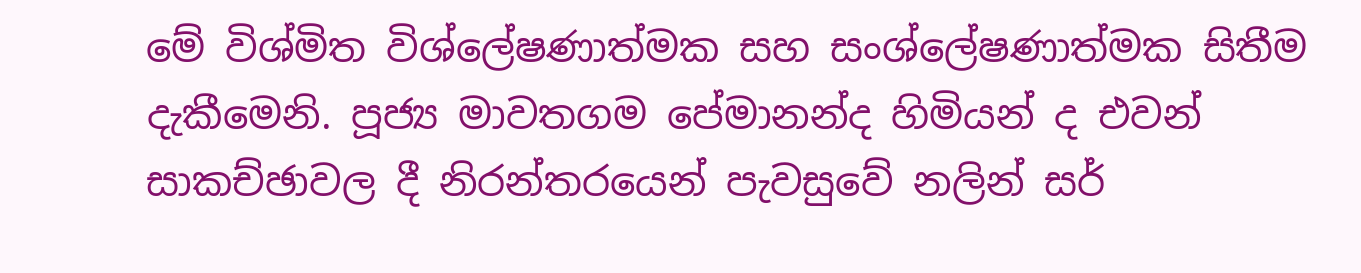මේ විශ්මිත විශ්ලේෂණාත්මක සහ සංශ්ලේෂණාත්මක සිතීම දැකීමෙනි. පූජ්‍ය මාවතගම පේමානන්ද හිමියන් ද එවන් සාකච්ඡාවල දී නිරන්තරයෙන් පැවසුවේ නලින් සර්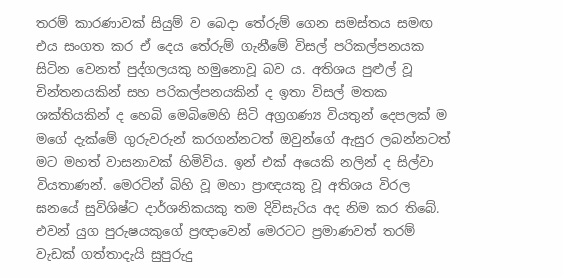තරම් කාරණාවක් සියුම් ව බෙදා තේරුම් ගෙන සමස්තය සමඟ එය සංගත කර ඒ දෙය තේරුම් ගැනීමේ විසල් පරිකල්පනයක සිටින වෙනත් පුද්ගලයකු හමුනොවූ බව ය. අතිශය පුළුල් වූ චින්තනයකින් සහ පරිකල්පනයකින් ද ඉතා විසල් මතක ශක්තියකින් ද හෙබි මෙබිමෙහි සිටි අග්‍රගණ්‍ය වියතුන් දෙපලක් ම මගේ දැක්මේ ගුරුවරුන් කරගන්නටත් ඔවුන්ගේ ඇසුර ලබන්නටත් මට මහත් වාසනාවක් හිමිවිය. ඉන් එක් අයෙකි නලින් ද සිල්වා වියතාණන්. මෙරටින් බිහි වූ මහා ප්‍රාඥයකු වූ අතිශය විරල ඝනයේ සුවිශිෂ්ට දාර්ශනිකයකු තම දිවිසැරිය අද නිම කර තිබේ. එවන් යුග පුරුෂයකුගේ ප්‍රඥාවෙන් මෙරටට ප්‍රමාණවත් තරම් වැඩක් ගත්තාදැයි සුපුරුදු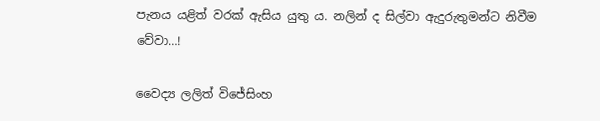පැනය යළිත් වරක් ඇසිය යුතු ය. නලින් ද සිල්වා ඇදුරුතුමන්ට නිවීම වේවා…!

වෛද්‍ය ලලිත් විජේසිංහ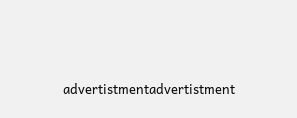advertistmentadvertistment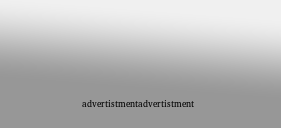advertistmentadvertistment